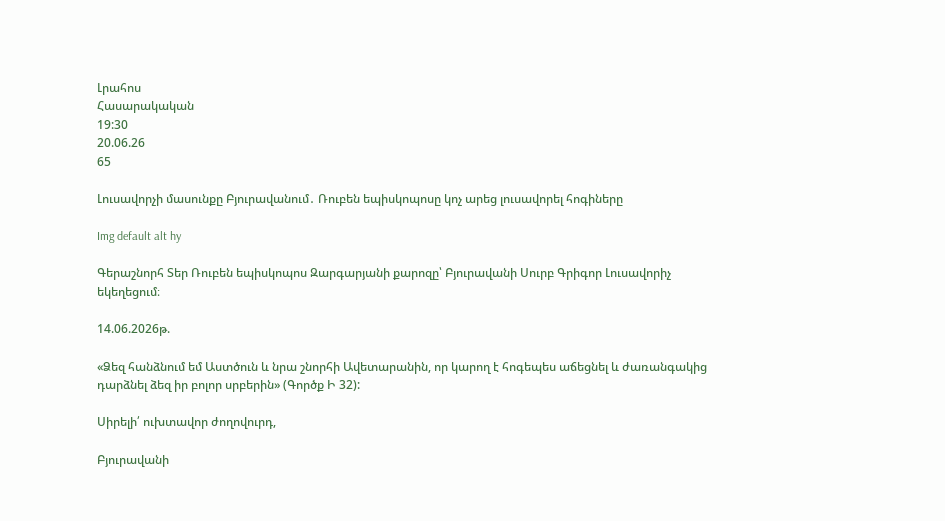Լրահոս
Հասարակական
19:30
20.06.26
65

Լուսավորչի մասունքը Բյուրավանում․ Ռուբեն եպիսկոպոսը կոչ արեց լուսավորել հոգիները

Img default alt hy

Գերաշնորհ Տեր Ռուբեն եպիսկոպոս Զարգարյանի քարոզը՝ Բյուրավանի Սուրբ Գրիգոր Լուսավորիչ եկեղեցում։

14.06.2026թ.

«Ձեզ հանձնում եմ Աստծուն և նրա շնորհի Ավետարանին, որ կարող է հոգեպես աճեցնել և ժառանգակից դարձնել ձեզ իր բոլոր սրբերին» (Գործք Ի 32):

Սիրելի՛ ուխտավոր ժողովուրդ,

Բյուրավանի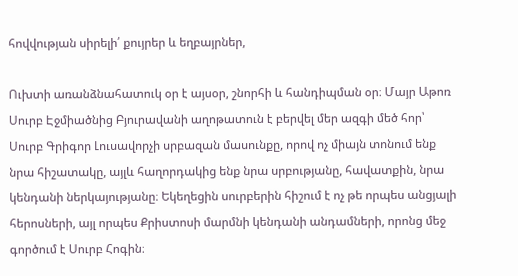հովվության սիրելի՛ քույրեր և եղբայրներ,

Ուխտի առանձնահատուկ օր է այսօր, շնորհի և հանդիպման օր։ Մայր Աթոռ Սուրբ Էջմիածնից Բյուրավանի աղոթատուն է բերվել մեր ազգի մեծ հոր՝ Սուրբ Գրիգոր Լուսավորչի սրբազան մասունքը, որով ոչ միայն տոնում ենք նրա հիշատակը, այլև հաղորդակից ենք նրա սրբությանը, հավատքին, նրա կենդանի ներկայությանը։ Եկեղեցին սուրբերին հիշում է ոչ թե որպես անցյալի հերոսների, այլ որպես Քրիստոսի մարմնի կենդանի անդամների, որոնց մեջ գործում է Սուրբ Հոգին։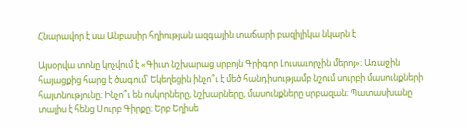Հնարավոր է սա Անբասիր հղիության ազգային տաճարի բազիլիկա նկարն է

Այսօրվա տոնը կոչվում է «Գիւտ նշխարաց սրբոյն Գրիգոր Լուսաւորչին մերոյ»։ Առաջին հայացքից հարց է ծագում՝ Եկեղեցին ինչո՞ւ է մեծ հանդիսությամբ նշում սուրբի մասունքների հայտնությունը։ Ինչո՞ւ են ոսկորները, նշխարները, մասունքները սրբազան։ Պատասխանը տալիս է հենց Սուրբ Գիրքը։ Երբ Եղիսե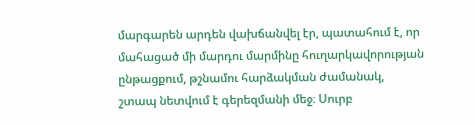մարգարեն արդեն վախճանվել էր, պատահում է, որ մահացած մի մարդու մարմինը հուղարկավորության ընթացքում, թշնամու հարձակման ժամանակ, շտապ նետվում է գերեզմանի մեջ։ Սուրբ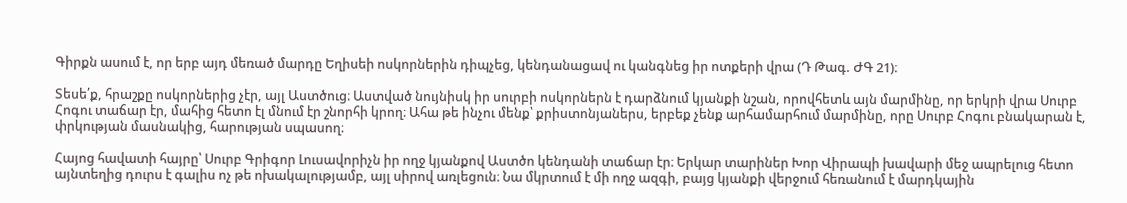Գիրքն ասում է, որ երբ այդ մեռած մարդը Եղիսեի ոսկորներին դիպչեց, կենդանացավ ու կանգնեց իր ոտքերի վրա (Դ Թագ. ԺԳ 21)։

Տեսե՛ք, հրաշքը ոսկորներից չէր, այլ Աստծուց։ Աստված նույնիսկ իր սուրբի ոսկորներն է դարձնում կյանքի նշան, որովհետև այն մարմինը, որ երկրի վրա Սուրբ Հոգու տաճար էր, մահից հետո էլ մնում էր շնորհի կրող։ Ահա թե ինչու մենք՝ քրիստոնյաներս, երբեք չենք արհամարհում մարմինը, որը Սուրբ Հոգու բնակարան է, փրկության մասնակից, հարության սպասող։

Հայոց հավատի հայրը՝ Սուրբ Գրիգոր Լուսավորիչն իր ողջ կյանքով Աստծո կենդանի տաճար էր։ Երկար տարիներ Խոր Վիրապի խավարի մեջ ապրելուց հետո այնտեղից դուրս է գալիս ոչ թե ոխակալությամբ, այլ սիրով առլեցուն։ Նա մկրտում է մի ողջ ազգի, բայց կյանքի վերջում հեռանում է մարդկային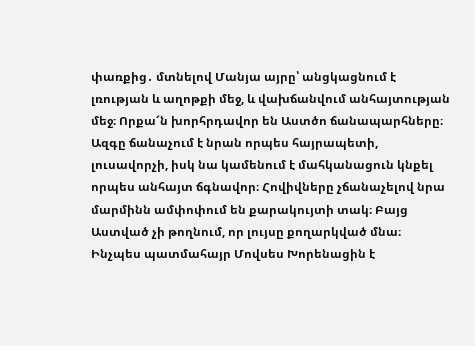փառքից․ մտնելով Մանյա այրը՝ անցկացնում է լռության և աղոթքի մեջ, և վախճանվում անհայտության մեջ։ Որքա՜ն խորհրդավոր են Աստծո ճանապարհները։ Ազգը ճանաչում է նրան որպես հայրապետի, լուսավորչի, իսկ նա կամենում է մահկանացուն կնքել որպես անհայտ ճգնավոր։ Հովիվները չճանաչելով նրա մարմինն ամփոփում են քարակույտի տակ։ Բայց Աստված չի թողնում, որ լույսը քողարկված մնա։ Ինչպես պատմահայր Մովսես Խորենացին է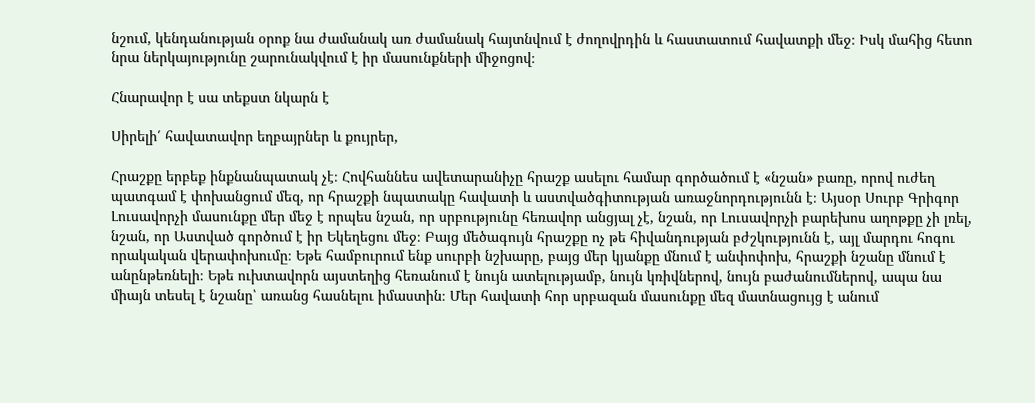նշում, կենդանության օրոք նա ժամանակ առ ժամանակ հայտնվում է ժողովրդին և հաստատում հավատքի մեջ։ Իսկ մահից հետո նրա ներկայությունը շարունակվում է իր մասունքների միջոցով։

Հնարավոր է սա տեքստ նկարն է

Սիրելի՛ հավատավոր եղբայրներ և քույրեր,

Հրաշքը երբեք ինքնանպատակ չէ։ Հովհաննես ավետարանիչը հրաշք ասելու համար գործածում է «նշան» բառը, որով ուժեղ պատգամ է փոխանցում մեզ, որ հրաշքի նպատակը հավատի և աստվածգիտության առաջնորդությունն է։ Այսօր Սուրբ Գրիգոր Լուսավորչի մասունքը մեր մեջ է որպես նշան, որ սրբությունը հեռավոր անցյալ չէ, նշան, որ Լուսավորչի բարեխոս աղոթքը չի լռել, նշան, որ Աստված գործում է իր Եկեղեցու մեջ։ Բայց մեծագույն հրաշքը ոչ թե հիվանդության բժշկությունն է, այլ մարդու հոգու որակական վերափոխումը։ Եթե համբուրում ենք սուրբի նշխարը, բայց մեր կյանքը մնում է անփոփոխ, հրաշքի նշանը մնում է անընթեռնելի։ Եթե ուխտավորն այստեղից հեռանում է նույն ատելությամբ, նույն կռիվներով, նույն բաժանումներով, ապա նա միայն տեսել է նշանը՝ առանց հասնելու իմաստին։ Մեր հավատի հոր սրբազան մասունքը մեզ մատնացույց է անում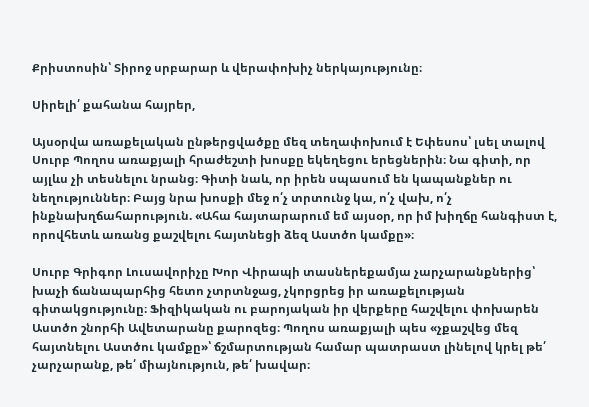Քրիստոսին՝ Տիրոջ սրբարար և վերափոխիչ ներկայությունը։

Սիրելի՛ քահանա հայրեր,

Այսօրվա առաքելական ընթերցվածքը մեզ տեղափոխում է Եփեսոս՝ լսել տալով Սուրբ Պողոս առաքյալի հրաժեշտի խոսքը եկեղեցու երեցներին։ Նա գիտի, որ այլևս չի տեսնելու նրանց։ Գիտի նաև, որ իրեն սպասում են կապանքներ ու նեղություններ։ Բայց նրա խոսքի մեջ ո՛չ տրտունջ կա, ո՛չ վախ, ո՛չ ինքնախղճահարություն. «Ահա հայտարարում եմ այսօր, որ իմ խիղճը հանգիստ է, որովհետև առանց քաշվելու հայտնեցի ձեզ Աստծո կամքը»։

Սուրբ Գրիգոր Լուսավորիչը Խոր Վիրապի տասներեքամյա չարչարանքներից՝ խաչի ճանապարհից հետո չտրտնջաց, չկորցրեց իր առաքելության գիտակցությունը։ Ֆիզիկական ու բարոյական իր վերքերը հաշվելու փոխարեն Աստծո շնորհի Ավետարանը քարոզեց։ Պողոս առաքյալի պես «չքաշվեց մեզ հայտնելու Աստծու կամքը»՝ ճշմարտության համար պատրաստ լինելով կրել թե՛ չարչարանք, թե՛ միայնություն, թե՛ խավար։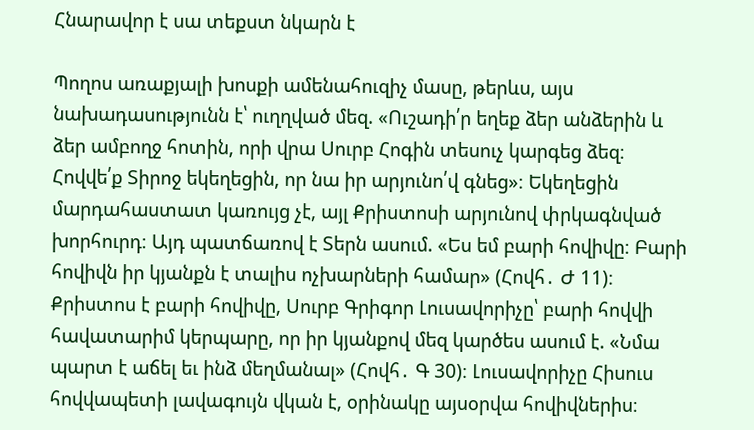Հնարավոր է սա տեքստ նկարն է

Պողոս առաքյալի խոսքի ամենահուզիչ մասը, թերևս, այս նախադասությունն է՝ ուղղված մեզ. «Ուշադի՛ր եղեք ձեր անձերին և ձեր ամբողջ հոտին, որի վրա Սուրբ Հոգին տեսուչ կարգեց ձեզ։ Հովվե՛ք Տիրոջ եկեղեցին, որ նա իր արյունո՛վ գնեց»։ Եկեղեցին մարդահաստատ կառույց չէ, այլ Քրիստոսի արյունով փրկագնված խորհուրդ։ Այդ պատճառով է Տերն ասում. «Ես եմ բարի հովիվը։ Բարի հովիվն իր կյանքն է տալիս ոչխարների համար» (Հովհ․ Ժ 11)։ Քրիստոս է բարի հովիվը, Սուրբ Գրիգոր Լուսավորիչը՝ բարի հովվի հավատարիմ կերպարը, որ իր կյանքով մեզ կարծես ասում է. «Նմա պարտ է աճել եւ ինձ մեղմանալ» (Հովհ․ Գ 30)։ Լուսավորիչը Հիսուս հովվապետի լավագույն վկան է, օրինակը այսօրվա հովիվներիս։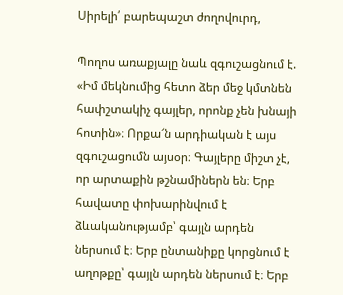Սիրելի՛ բարեպաշտ ժողովուրդ,

Պողոս առաքյալը նաև զգուշացնում է. «Իմ մեկնումից հետո ձեր մեջ կմտնեն հափշտակիչ գայլեր, որոնք չեն խնայի հոտին»։ Որքա՜ն արդիական է այս զգուշացումն այսօր։ Գայլերը միշտ չէ, որ արտաքին թշնամիներն են։ Երբ հավատը փոխարինվում է ձևականությամբ՝ գայլն արդեն ներսում է։ Երբ ընտանիքը կորցնում է աղոթքը՝ գայլն արդեն ներսում է։ Երբ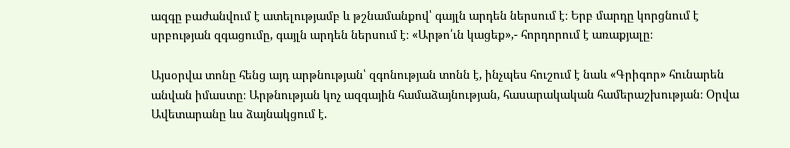ազգը բաժանվում է ատելությամբ և թշնամանքով՝ գայլն արդեն ներսում է։ Երբ մարդը կորցնում է սրբության զգացումը, գայլն արդեն ներսում է։ «Արթո՛ւն կացեք»,- հորդորում է առաքյալը։

Այսօրվա տոնը հենց այդ արթնության՝ զգոնության տոնն է, ինչպես հուշում է նաև «Գրիգոր» հունարեն անվան իմաստը։ Արթնության կոչ ազգային համաձայնության, հասարակական համերաշխության։ Օրվա Ավետարանը ևս ձայնակցում է.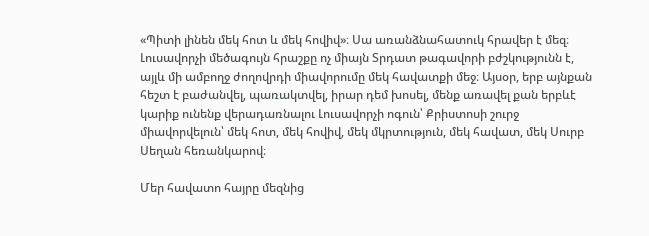«Պիտի լինեն մեկ հոտ և մեկ հովիվ»։ Սա առանձնահատուկ հրավեր է մեզ։ Լուսավորչի մեծագույն հրաշքը ոչ միայն Տրդատ թագավորի բժշկությունն է, այլև մի ամբողջ ժողովրդի միավորումը մեկ հավատքի մեջ։ Այսօր, երբ այնքան հեշտ է բաժանվել, պառակտվել, իրար դեմ խոսել, մենք առավել քան երբևէ կարիք ունենք վերադառնալու Լուսավորչի ոգուն՝ Քրիստոսի շուրջ միավորվելուն՝ մեկ հոտ, մեկ հովիվ, մեկ մկրտություն, մեկ հավատ, մեկ Սուրբ Սեղան հեռանկարով։

Մեր հավատո հայրը մեզնից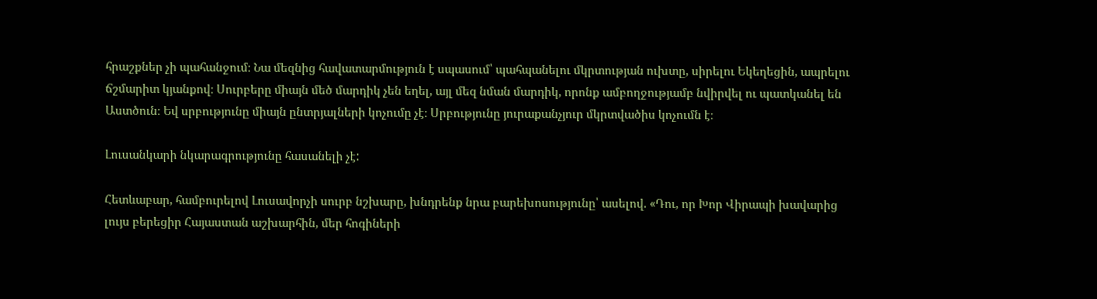հրաշքներ չի պահանջում։ Նա մեզնից հավատարմություն է սպասում՝ պահպանելու մկրտության ուխտը, սիրելու Եկեղեցին, ապրելու ճշմարիտ կյանքով։ Սուրբերը միայն մեծ մարդիկ չեն եղել, այլ մեզ նման մարդիկ, որոնք ամբողջությամբ նվիրվել ու պատկանել են Աստծուն։ Եվ սրբությունը միայն ընտրյալների կոչումը չէ։ Սրբությունը յուրաքանչյուր մկրտվածիս կոչումն է։

Լուսանկարի նկարագրությունը հասանելի չէ:

Հետևաբար, համբուրելով Լուսավորչի սուրբ նշխարը, խնդրենք նրա բարեխոսությունը՝ ասելով. «Դու, որ Խոր Վիրապի խավարից լույս բերեցիր Հայաստան աշխարհին, մեր հոգիների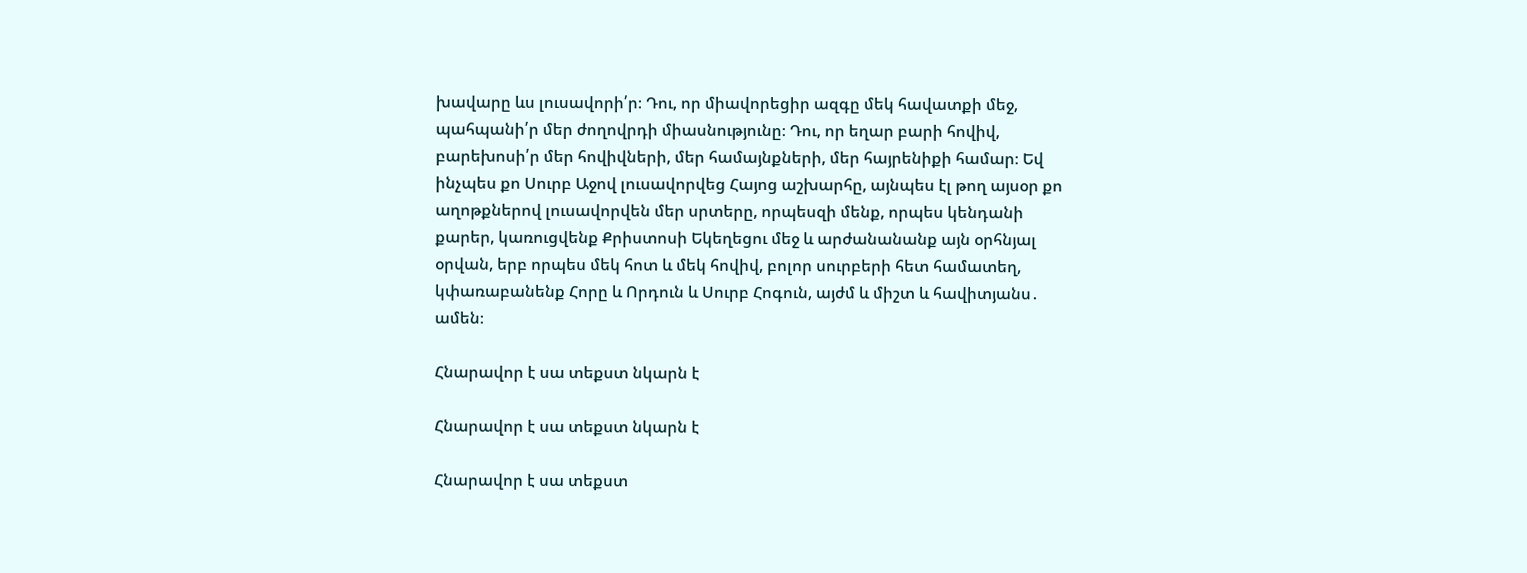խավարը ևս լուսավորի՛ր։ Դու, որ միավորեցիր ազգը մեկ հավատքի մեջ, պահպանի՛ր մեր ժողովրդի միասնությունը։ Դու, որ եղար բարի հովիվ, բարեխոսի՛ր մեր հովիվների, մեր համայնքների, մեր հայրենիքի համար։ Եվ ինչպես քո Սուրբ Աջով լուսավորվեց Հայոց աշխարհը, այնպես էլ թող այսօր քո աղոթքներով լուսավորվեն մեր սրտերը, որպեսզի մենք, որպես կենդանի քարեր, կառուցվենք Քրիստոսի Եկեղեցու մեջ և արժանանանք այն օրհնյալ օրվան, երբ որպես մեկ հոտ և մեկ հովիվ, բոլոր սուրբերի հետ համատեղ, կփառաբանենք Հորը և Որդուն և Սուրբ Հոգուն, այժմ և միշտ և հավիտյանս․ ամեն։

Հնարավոր է սա տեքստ նկարն է

Հնարավոր է սա տեքստ նկարն է

Հնարավոր է սա տեքստ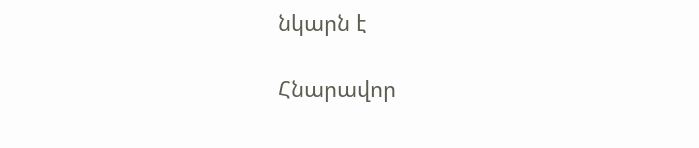նկարն է

Հնարավոր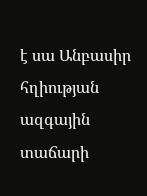է սա Անբասիր հղիության ազգային տաճարի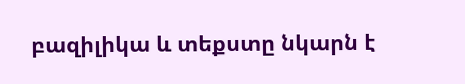բազիլիկա և տեքստը նկարն է